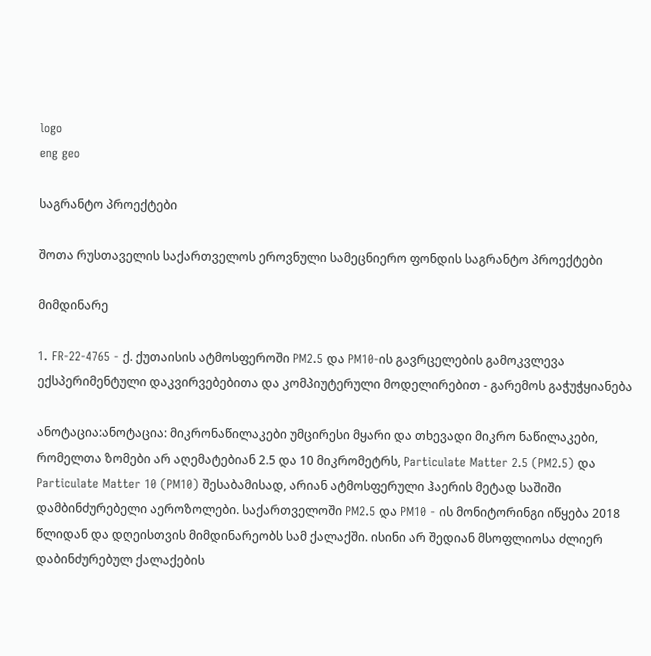logo
eng geo

საგრანტო პროექტები

შოთა რუსთაველის საქართველოს ეროვნული სამეცნიერო ფონდის საგრანტო პროექტები

მიმდინარე

1. FR-22-4765 - ქ. ქუთაისის ატმოსფეროში PM2.5 და PM10-ის გავრცელების გამოკვლევა ექსპერიმენტული დაკვირვებებითა და კომპიუტერული მოდელირებით - გარემოს გაჭუჭყიანება

ანოტაცია:ანოტაცია: მიკრონაწილაკები უმცირესი მყარი და თხევადი მიკრო ნაწილაკები, რომელთა ზომები არ აღემატებიან 2.5 და 10 მიკრომეტრს, Particulate Matter 2.5 (PM2.5) და Particulate Matter 10 (PM10) შესაბამისად, არიან ატმოსფერული ჰაერის მეტად საშიში დამბინძურებელი აეროზოლები. საქართველოში PM2.5 და PM10 - ის მონიტორინგი იწყება 2018 წლიდან და დღეისთვის მიმდინარეობს სამ ქალაქში. ისინი არ შედიან მსოფლიოსა ძლიერ დაბინძურებულ ქალაქების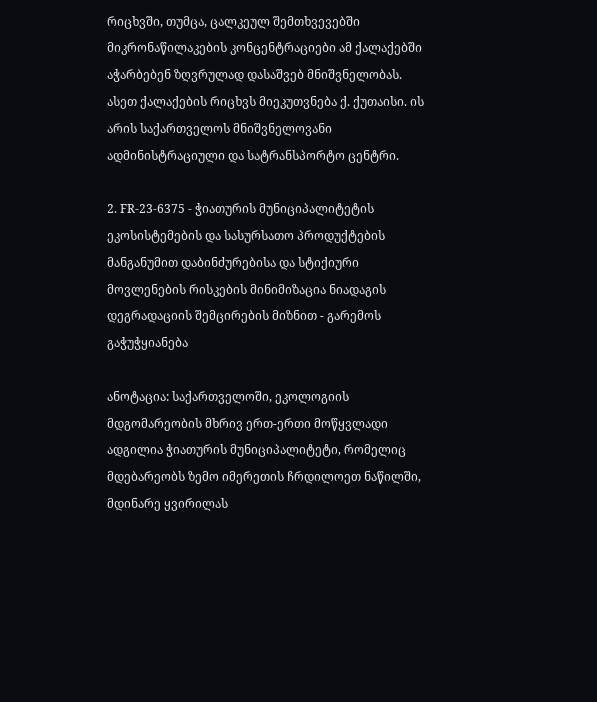რიცხვში, თუმცა, ცალკეულ შემთხვევებში მიკრონაწილაკების კონცენტრაციები ამ ქალაქებში აჭარბებენ ზღვრულად დასაშვებ მნიშვნელობას. ასეთ ქალაქების რიცხვს მიეკუთვნება ქ. ქუთაისი. ის არის საქართველოს მნიშვნელოვანი ადმინისტრაციული და სატრანსპორტო ცენტრი.

2. FR-23-6375 - ჭიათურის მუნიციპალიტეტის ეკოსისტემების და სასურსათო პროდუქტების მანგანუმით დაბინძურებისა და სტიქიური მოვლენების რისკების მინიმიზაცია ნიადაგის დეგრადაციის შემცირების მიზნით - გარემოს გაჭუჭყიანება

ანოტაცია: საქართველოში, ეკოლოგიის მდგომარეობის მხრივ ერთ-ერთი მოწყვლადი ადგილია ჭიათურის მუნიციპალიტეტი, რომელიც მდებარეობს ზემო იმერეთის ჩრდილოეთ ნაწილში, მდინარე ყვირილას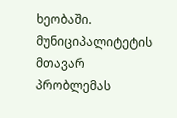ხეობაში. მუნიციპალიტეტის მთავარ პრობლემას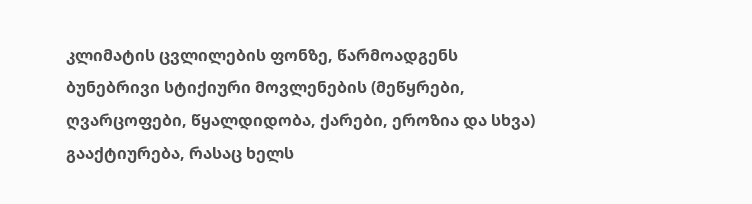კლიმატის ცვლილების ფონზე, წარმოადგენს ბუნებრივი სტიქიური მოვლენების (მეწყრები, ღვარცოფები, წყალდიდობა, ქარები, ეროზია და სხვა) გააქტიურება, რასაც ხელს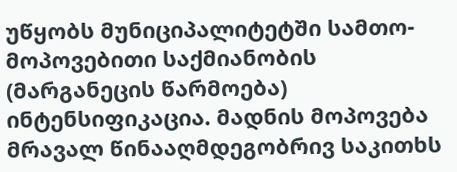უწყობს მუნიციპალიტეტში სამთო-მოპოვებითი საქმიანობის (მარგანეცის წარმოება) ინტენსიფიკაცია. მადნის მოპოვება მრავალ წინააღმდეგობრივ საკითხს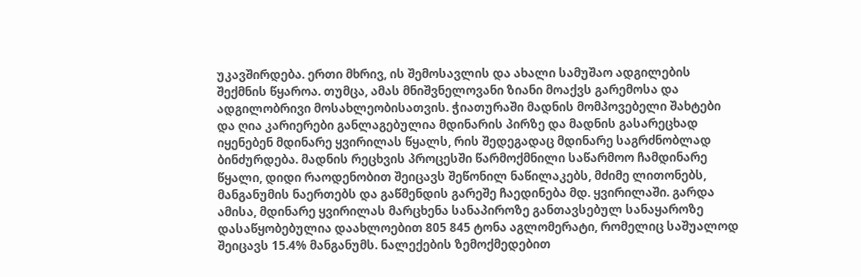უკავშირდება. ერთი მხრივ, ის შემოსავლის და ახალი სამუშაო ადგილების შექმნის წყაროა. თუმცა, ამას მნიშვნელოვანი ზიანი მოაქვს გარემოსა და ადგილობრივი მოსახლეობისათვის. ჭიათურაში მადნის მომპოვებელი შახტები და ღია კარიერები განლაგებულია მდინარის პირზე და მადნის გასარეცხად იყენებენ მდინარე ყვირილას წყალს, რის შედეგადაც მდინარე საგრძნობლად ბინძურდება. მადნის რეცხვის პროცესში წარმოქმნილი საწარმოო ჩამდინარე წყალი, დიდი რაოდენობით შეიცავს შეწონილ ნაწილაკებს, მძიმე ლითონებს, მანგანუმის ნაერთებს და გაწმენდის გარეშე ჩაედინება მდ. ყვირილაში. გარდა ამისა, მდინარე ყვირილას მარცხენა სანაპიროზე განთავსებულ სანაყაროზე დასაწყობებულია დაახლოებით 805 845 ტონა აგლომერატი, რომელიც საშუალოდ შეიცავს 15.4% მანგანუმს. ნალექების ზემოქმედებით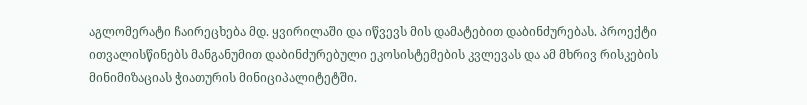აგლომერატი ჩაირეცხება მდ. ყვირილაში და იწვევს მის დამატებით დაბინძურებას. პროექტი ითვალისწინებს მანგანუმით დაბინძურებული ეკოსისტემების კვლევას და ამ მხრივ რისკების მინიმიზაციას ჭიათურის მინიციპალიტეტში.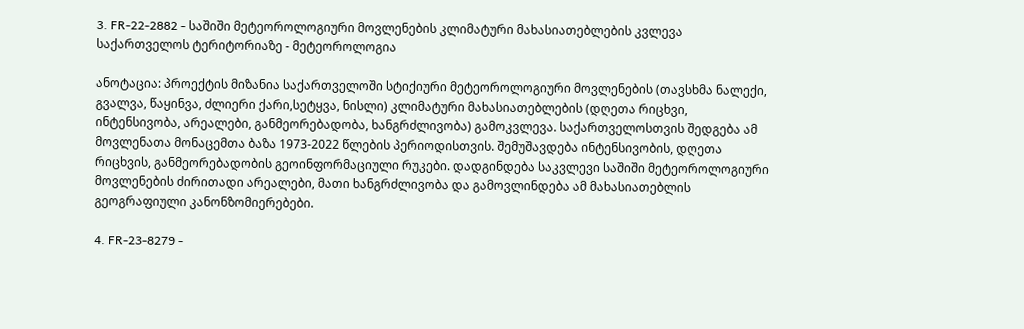3. FR-22-2882 - საშიში მეტეოროლოგიური მოვლენების კლიმატური მახასიათებლების კვლევა საქართველოს ტერიტორიაზე - მეტეოროლოგია

ანოტაცია: პროექტის მიზანია საქართველოში სტიქიური მეტეოროლოგიური მოვლენების (თავსხმა ნალექი, გვალვა, წაყინვა, ძლიერი ქარი,სეტყვა, ნისლი) კლიმატური მახასიათებლების (დღეთა რიცხვი, ინტენსივობა, არეალები, განმეორებადობა, ხანგრძლივობა) გამოკვლევა. საქართველოსთვის შედგება ამ მოვლენათა მონაცემთა ბაზა 1973-2022 წლების პერიოდისთვის. შემუშავდება ინტენსივობის, დღეთა რიცხვის, განმეორებადობის გეოინფორმაციული რუკები. დადგინდება საკვლევი საშიში მეტეოროლოგიური მოვლენების ძირითადი არეალები, მათი ხანგრძლივობა და გამოვლინდება ამ მახასიათებლის გეოგრაფიული კანონზომიერებები.

4. FR-23-8279 -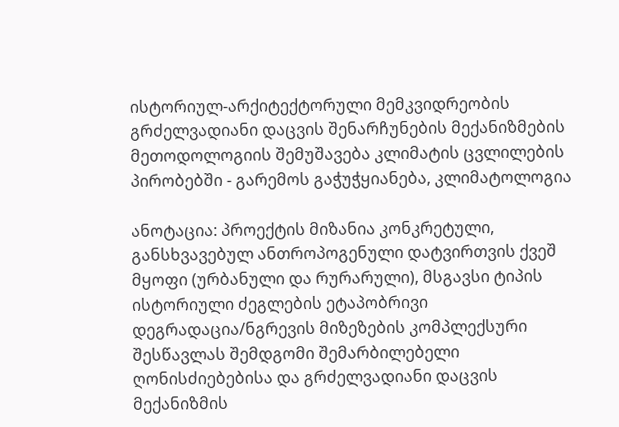ისტორიულ-არქიტექტორული მემკვიდრეობის გრძელვადიანი დაცვის შენარჩუნების მექანიზმების მეთოდოლოგიის შემუშავება კლიმატის ცვლილების პირობებში - გარემოს გაჭუჭყიანება, კლიმატოლოგია

ანოტაცია: პროექტის მიზანია კონკრეტული, განსხვავებულ ანთროპოგენული დატვირთვის ქვეშ მყოფი (ურბანული და რურარული), მსგავსი ტიპის ისტორიული ძეგლების ეტაპობრივი დეგრადაცია/ნგრევის მიზეზების კომპლექსური შესწავლას შემდგომი შემარბილებელი ღონისძიებებისა და გრძელვადიანი დაცვის მექანიზმის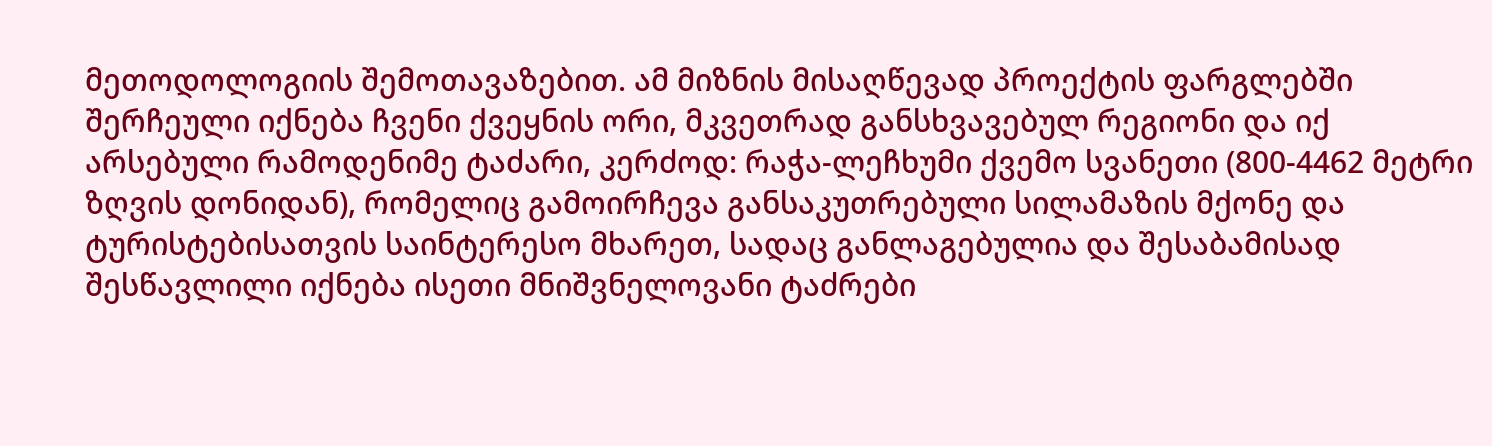მეთოდოლოგიის შემოთავაზებით. ამ მიზნის მისაღწევად პროექტის ფარგლებში შერჩეული იქნება ჩვენი ქვეყნის ორი, მკვეთრად განსხვავებულ რეგიონი და იქ არსებული რამოდენიმე ტაძარი, კერძოდ: რაჭა-ლეჩხუმი ქვემო სვანეთი (800-4462 მეტრი ზღვის დონიდან), რომელიც გამოირჩევა განსაკუთრებული სილამაზის მქონე და ტურისტებისათვის საინტერესო მხარეთ, სადაც განლაგებულია და შესაბამისად შესწავლილი იქნება ისეთი მნიშვნელოვანი ტაძრები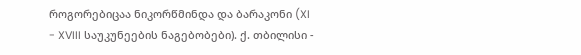როგორებიცაა ნიკორწმინდა და ბარაკონი (XI - XVIII საუკუნეების ნაგებობები). ქ. თბილისი -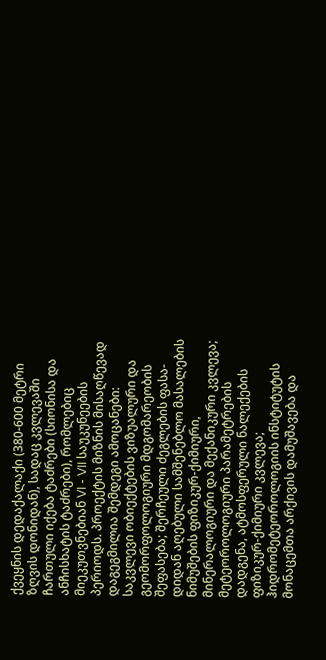ქვეყნის დედაქალაქი (380-600 მეტრი ზღვის დონიდან), სადაც კვლევაში ჩართული იქება ტაძრები (სიონისა და ანჩისხატის ტაძრები), რომლებიც მიეკუთვნებიან VI - VII საუკუნეების პერიოდს. პროექტის მიზნის მისაღწევად დაგეგმილია შემდეგი ამოცანები: საკვლევი ობიექტების ვიზუალური და გეომორფოლოგიური მდგომარეობის შეფასება; შერჩეული ძეგლების ფასა-დიდან აღებული სამშენებლო მასალების ნიმუშების ფიზიკურ-ქიმიური, მინერალოგიური და მექანიკური კვლევა; მეტეოროლოგიური პარამეტრების დადგენა, ატმოსფერული ნალექების ფიზიკურ-ქიმიური კვლევა; ჰიდრომეტეოროლოგიის ინსტიტუტის მონაცემთა არქივის დამუშავება და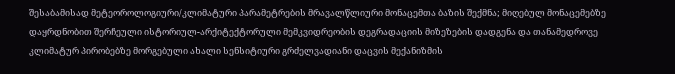შესაბამისად მეტეოროლოგიური/კლიმატური პარამეტრების მრავალწლიური მონაცემთა ბაზის შექმნა; მიღებულ მონაცემებზე დაყრდნობით შერჩეული ისტორიულ-არქიტექტორული მემკვიდრეობის დეგრადაციის მიზეზების დადგენა და თანამედროვე კლიმატურ პირობებზე მორგებული ახალი სენსიტიური გრძელვადიანი დაცვის მექანიზმის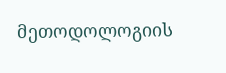მეთოდოლოგიის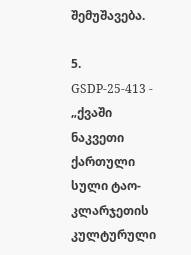შემუშავება.

5. GSDP-25-413 - „ქვაში ნაკვეთი ქართული სული ტაო-კლარჯეთის კულტურული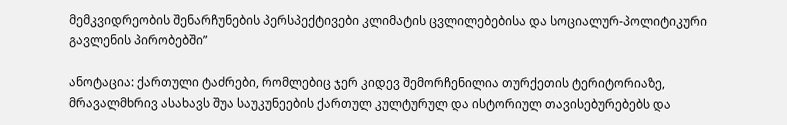მემკვიდრეობის შენარჩუნების პერსპექტივები კლიმატის ცვლილებებისა და სოციალურ-პოლიტიკური გავლენის პირობებში”

ანოტაცია: ქართული ტაძრები, რომლებიც ჯერ კიდევ შემორჩენილია თურქეთის ტერიტორიაზე, მრავალმხრივ ასახავს შუა საუკუნეების ქართულ კულტურულ და ისტორიულ თავისებურებებს და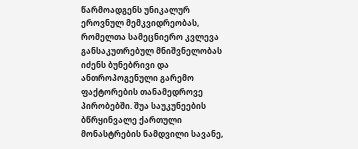წარმოადგენს უნიკალურ ეროვნულ მემკვიდრეობას, რომელთა სამეცნიერო კვლევა განსაკუთრებულ მნიშვნელობას იძენს ბუნებრივი და ანთროპოგენული გარემო ფაქტორების თანამედროვე პირობებში. შუა საუკუნეების ბწრყინვალე ქართული მონასტრების ნამდვილი სავანე,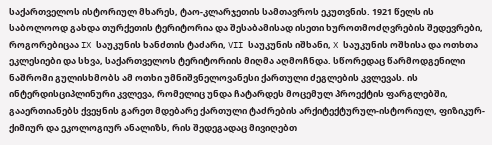საქართველოს ისტორიულ მხარეს, ტაო-კლარჯეთის სამთავროს ეკუთვნის. 1921 წელს ის საბოლოოდ გახდა თურქეთის ტერიტორია და შესაბამისად ისეთი ხუროთმოძღვრების შედევრები, როგორებიცაა IX საუკუნის ხანძთის ტაძარი, VII საუკუნის იშხანი, X საუკუნის ოშხისა და ოთხთა ეკლესიები და სხვა, საქართველოს ტერიტორიის მიღმა აღმოჩნდა. სწორედაც წარმოდგენილი ნაშრომი გულისხმობს ამ ოთხი უმნიშვნელოვანესი ქართული ძეგლების კვლევას. ის ინტერდისციპლინური კვლევა, რომელიც უნდა ჩატარდეს მოცემულ პროექტის ფარგლებში, გააერთიანებს ქვეყნის გარეთ მდებარე ქართული ტაძრების არქიტექტურულ-ისტორიულ, ფიზიკურ-ქიმიურ და ეკოლოგიურ ანალიზს, რის შედეგადაც მივიღებთ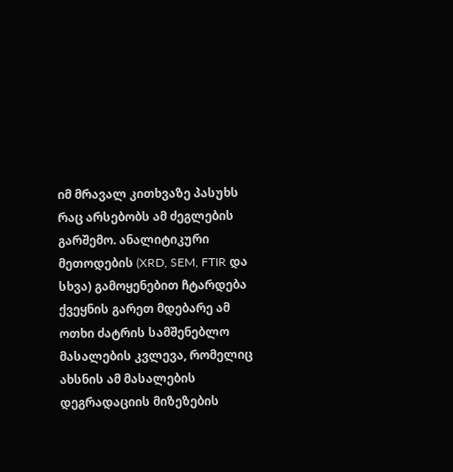იმ მრავალ კითხვაზე პასუხს რაც არსებობს ამ ძეგლების გარშემო. ანალიტიკური მეთოდების (XRD, SEM, FTIR და სხვა) გამოყენებით ჩტარდება ქვეყნის გარეთ მდებარე ამ ოთხი ძატრის სამშენებლო მასალების კვლევა, რომელიც ახსნის ამ მასალების დეგრადაციის მიზეზების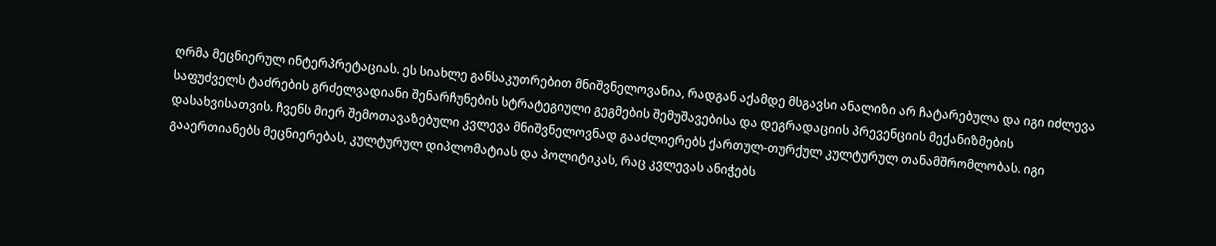ღრმა მეცნიერულ ინტერპრეტაციას. ეს სიახლე განსაკუთრებით მნიშვნელოვანია, რადგან აქამდე მსგავსი ანალიზი არ ჩატარებულა და იგი იძლევა საფუძველს ტაძრების გრძელვადიანი შენარჩუნების სტრატეგიული გეგმების შემუშავებისა და დეგრადაციის პრევენციის მექანიზმების დასახვისათვის. ჩვენს მიერ შემოთავაზებული კვლევა მნიშვნელოვნად გააძლიერებს ქართულ-თურქულ კულტურულ თანამშრომლობას. იგი გააერთიანებს მეცნიერებას, კულტურულ დიპლომატიას და პოლიტიკას, რაც კვლევას ანიჭებს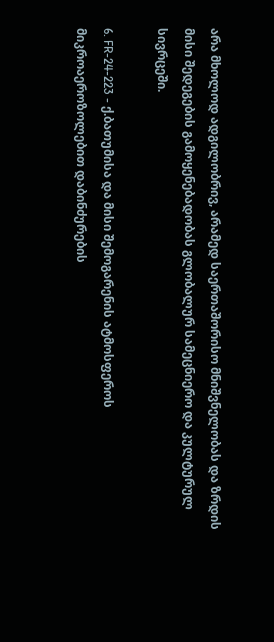არა მხოლოდ ადგილობრივ, არამედ საერთაშორისო მნიშვნელობას და ზრდის მისი შედეგების გამოყენებადობას გლობალურ სამეცნიერო და კულტურულ სივრცეში.

6. FR-24-223 - ქ.ბათუმისა და მისი შემოგარენის ატმოსფეროს მიკროაეროზოლებით დაბინძურების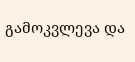გამოკვლევა და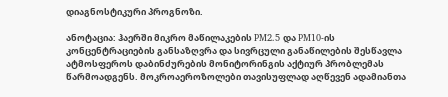დიაგნოსტიკური პროგნოზი.

ანოტაცია: ჰაერში მიკრო მაწილაკების PM2.5 და PM10-ის კონცენტრაციების განსაზღვრა და სივრცული განაწილების შესწავლა ატმოსფეროს დაბინძურების მონიტორინგის აქტიურ პრობლემას წარმოადგენს. მოკროაეროზოლები თავისუფლად აღწევენ ადამიანთა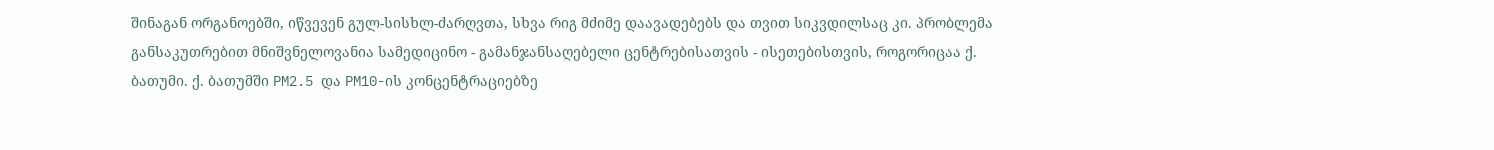შინაგან ორგანოებში, იწვევენ გულ-სისხლ-ძარღვთა, სხვა რიგ მძიმე დაავადებებს და თვით სიკვდილსაც კი. პრობლემა განსაკუთრებით მნიშვნელოვანია სამედიცინო - გამანჯანსაღებელი ცენტრებისათვის - ისეთებისთვის, როგორიცაა ქ. ბათუმი. ქ. ბათუმში PM2.5 და PM10-ის კონცენტრაციებზე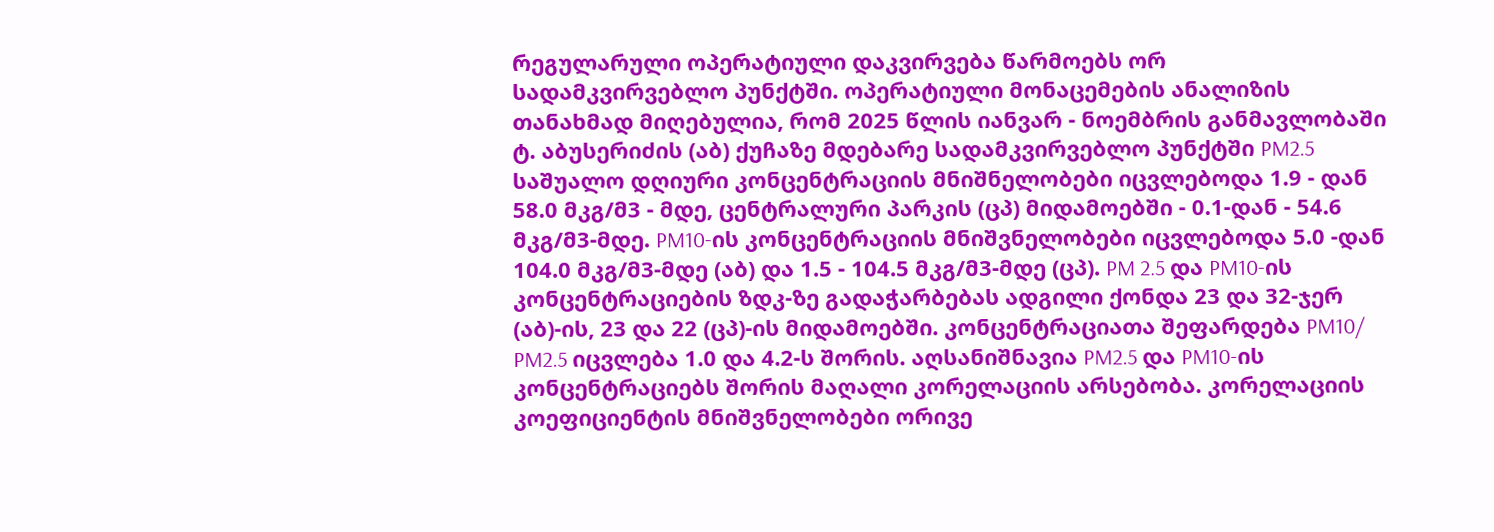რეგულარული ოპერატიული დაკვირვება წარმოებს ორ სადამკვირვებლო პუნქტში. ოპერატიული მონაცემების ანალიზის თანახმად მიღებულია, რომ 2025 წლის იანვარ - ნოემბრის განმავლობაში ტ. აბუსერიძის (აბ) ქუჩაზე მდებარე სადამკვირვებლო პუნქტში PM2.5 საშუალო დღიური კონცენტრაციის მნიშნელობები იცვლებოდა 1.9 - დან 58.0 მკგ/მ3 - მდე, ცენტრალური პარკის (ცპ) მიდამოებში - 0.1-დან - 54.6 მკგ/მ3-მდე. PM10-ის კონცენტრაციის მნიშვნელობები იცვლებოდა 5.0 -დან 104.0 მკგ/მ3-მდე (აბ) და 1.5 - 104.5 მკგ/მ3-მდე (ცპ). PM 2.5 და PM10-ის კონცენტრაციების ზდკ-ზე გადაჭარბებას ადგილი ქონდა 23 და 32-ჯერ (აბ)-ის, 23 და 22 (ცპ)-ის მიდამოებში. კონცენტრაციათა შეფარდება PM10/ PM2.5 იცვლება 1.0 და 4.2-ს შორის. აღსანიშნავია PM2.5 და PM10-ის კონცენტრაციებს შორის მაღალი კორელაციის არსებობა. კორელაციის კოეფიციენტის მნიშვნელობები ორივე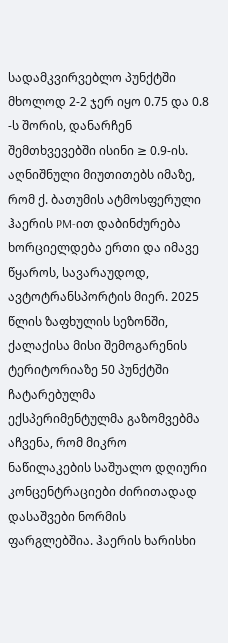სადამკვირვებლო პუნქტში მხოლოდ 2-2 ჯერ იყო 0.75 და 0.8 -ს შორის, დანარჩენ შემთხვევებში ისინი ≥ 0.9-ის. აღნიშნული მიუთითებს იმაზე, რომ ქ. ბათუმის ატმოსფერული ჰაერის PM-ით დაბინძურება ხორციელდება ერთი და იმავე წყაროს, სავარაუდოდ, ავტოტრანსპორტის მიერ. 2025 წლის ზაფხულის სეზონში, ქალაქისა მისი შემოგარენის ტერიტორიაზე 50 პუნქტში ჩატარებულმა ექსპერიმენტულმა გაზომვებმა აჩვენა, რომ მიკრო ნაწილაკების საშუალო დღიური კონცენტრაციები ძირითადად დასაშვები ნორმის ფარგლებშია. ჰაერის ხარისხი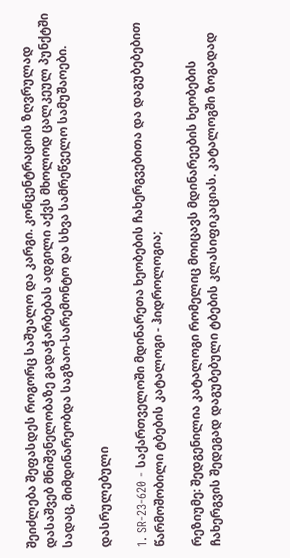შეიძლება შეფასდეს როგორც საშუალო და კარგი. კონცენტრაციის ზღვრულად დასაშვებ მნიშვნელობაზე გადაჭარბებას ადგილი აქვს მხოლოდ ცალკეულ პუნქტში სადაც, მიმდინარეობდა საგზაო-სარემონტო და სხვა სამრეწველო სამუშაოები.

დასრულებული

1. SR-23-620 - საქართველოში მდინარეთა ხეობების ჩახერგვებითა და დაგუბებებით წარმოშობილი ტბების კატალოგი - ჰიდროლოგია;

რეზიუმე: შედგენილია კატალოგი რომელიც მოიცავს მდინარეების ხეობების ჩახერგვის შედეგად დაგუბებული ტბების კლასიფიკაციას. კატალოგში ზოგადად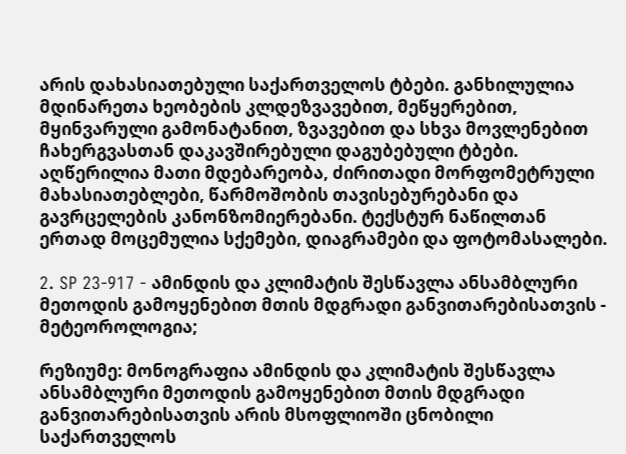არის დახასიათებული საქართველოს ტბები. განხილულია მდინარეთა ხეობების კლდეზვავებით, მეწყერებით, მყინვარული გამონატანით, ზვავებით და სხვა მოვლენებით ჩახერგვასთან დაკავშირებული დაგუბებული ტბები. აღწერილია მათი მდებარეობა, ძირითადი მორფომეტრული მახასიათებლები, წარმოშობის თავისებურებანი და გავრცელების კანონზომიერებანი. ტექსტურ ნაწილთან ერთად მოცემულია სქემები, დიაგრამები და ფოტომასალები.

2. SP 23-917 - ამინდის და კლიმატის შესწავლა ანსამბლური მეთოდის გამოყენებით მთის მდგრადი განვითარებისათვის - მეტეოროლოგია;

რეზიუმე: მონოგრაფია ამინდის და კლიმატის შესწავლა ანსამბლური მეთოდის გამოყენებით მთის მდგრადი განვითარებისათვის არის მსოფლიოში ცნობილი საქართველოს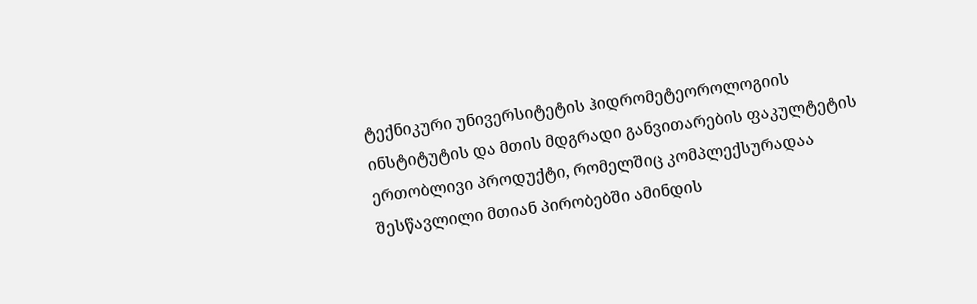ტექნიკური უნივერსიტეტის ჰიდრომეტეოროლოგიის ინსტიტუტის და მთის მდგრადი განვითარების ფაკულტეტის ერთობლივი პროდუქტი, რომელშიც კომპლექსურადაა შესწავლილი მთიან პირობებში ამინდის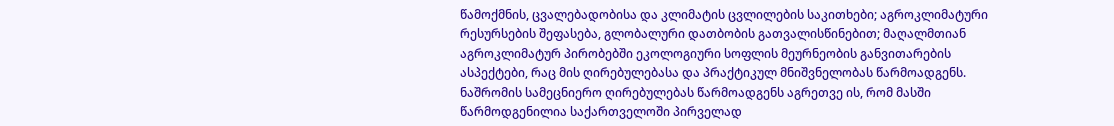წამოქმნის, ცვალებადობისა და კლიმატის ცვლილების საკითხები; აგროკლიმატური რესურსების შეფასება, გლობალური დათბობის გათვალისწინებით; მაღალმთიან აგროკლიმატურ პირობებში ეკოლოგიური სოფლის მეურნეობის განვითარების ასპექტები, რაც მის ღირებულებასა და პრაქტიკულ მნიშვნელობას წარმოადგენს. ნაშრომის სამეცნიერო ღირებულებას წარმოადგენს აგრეთვე ის, რომ მასში წარმოდგენილია საქართველოში პირველად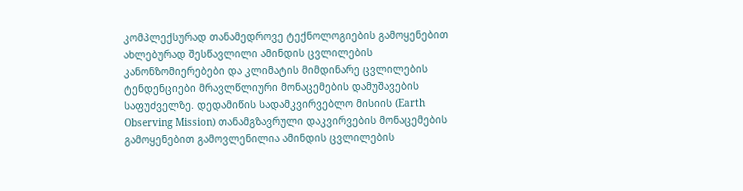კომპლექსურად თანამედროვე ტექნოლოგიების გამოყენებით ახლებურად შესწავლილი ამინდის ცვლილების კანონზომიერებები და კლიმატის მიმდინარე ცვლილების ტენდენციები მრავლწლიური მონაცემების დამუშავების საფუძველზე. დედამიწის სადამკვირვებლო მისიის (Earth Observing Mission) თანამგზავრული დაკვირვების მონაცემების გამოყენებით გამოვლენილია ამინდის ცვლილების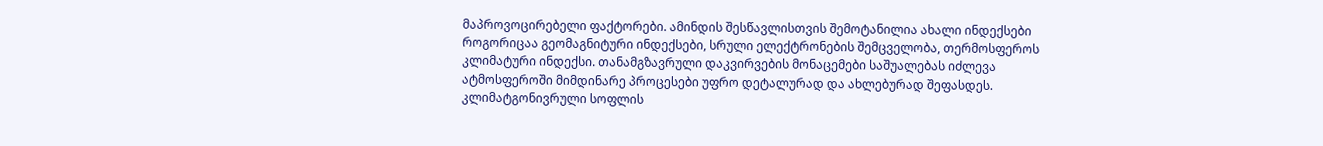მაპროვოცირებელი ფაქტორები. ამინდის შესწავლისთვის შემოტანილია ახალი ინდექსები როგორიცაა გეომაგნიტური ინდექსები, სრული ელექტრონების შემცველობა, თერმოსფეროს კლიმატური ინდექსი. თანამგზავრული დაკვირვების მონაცემები საშუალებას იძლევა ატმოსფეროში მიმდინარე პროცესები უფრო დეტალურად და ახლებურად შეფასდეს. კლიმატგონივრული სოფლის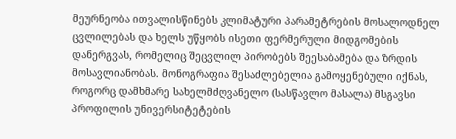მეურნეობა ითვალისწინებს კლიმატური პარამეტრების მოსალოდნელ ცვლილებას და ხელს უწყობს ისეთი ფერმერული მიდგომების დანერგვას, რომელიც შეცვლილ პირობებს შეესაბამება და ზრდის მოსავლიანობას. მონოგრაფია შესაძლებელია გამოყენებული იქნას, როგორც დამხმარე სახელმძღვანელო (სასწავლო მასალა) მსგავსი პროფილის უნივერსიტეტების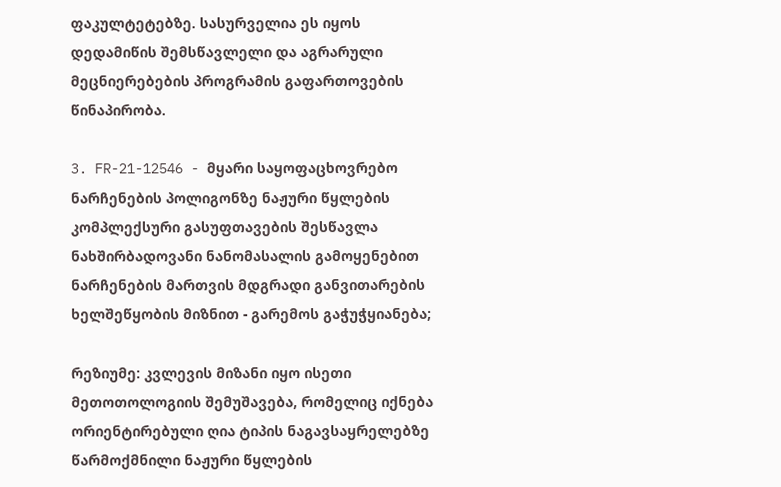ფაკულტეტებზე. სასურველია ეს იყოს დედამიწის შემსწავლელი და აგრარული მეცნიერებების პროგრამის გაფართოვების წინაპირობა.

3. FR-21-12546 - მყარი საყოფაცხოვრებო ნარჩენების პოლიგონზე ნაჟური წყლების კომპლექსური გასუფთავების შესწავლა ნახშირბადოვანი ნანომასალის გამოყენებით ნარჩენების მართვის მდგრადი განვითარების ხელშეწყობის მიზნით - გარემოს გაჭუჭყიანება;

რეზიუმე: კვლევის მიზანი იყო ისეთი მეთოთოლოგიის შემუშავება, რომელიც იქნება ორიენტირებული ღია ტიპის ნაგავსაყრელებზე წარმოქმნილი ნაჟური წყლების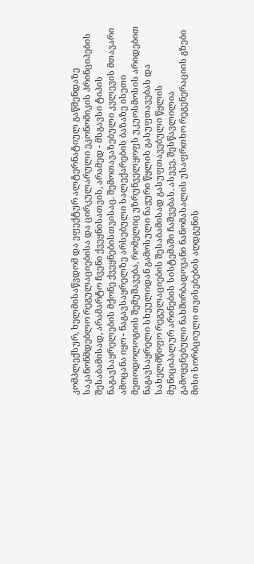კომპლექსურ, ხელმისაწვდომ და ეფექტურ ალტერნატიულ გაწმენდაზე საკანონმდებლო რეგულაციებისა და ცირკულარული ეკონომიკის პრინციპების შესაბამისად, არამარტო ჩვენი ქვეყნისათვის, არამედ - მსგავსი ტიპის ნაგავსაყრელების მქონე ქვეყნებისთვისაც. შემოთავაზებული კვლევის მთავარი ამოცანა იყო - ნაგავსაყრელზე არსებული სალექარების ბაზაზე ისეთი მეთოდოლოგიის შემუშავება, რომელიც უზრუნველყოფს უკუოსმოსის არიდებით ნაგავსაყრელი სხეულიდან გამოსული ნაჟური წყლის გასუფთავებას და სახელმწიფო რეგულაციების შესაბამისად გასუფთავებული წყლის მუნიციპალურ არინების სისტემაში ჩაშვებას. ასევე, შესწავლილია გამოყენებული ნახშირბადოვანი ნანომასალის უსაფრთხო რეგენერაციის გზები მისი სორბციული თვისებების აღდგენის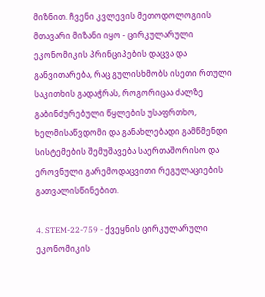მიზნით. ჩვენი კვლევის მეთოდოლოგიის მთავარი მიზანი იყო - ცირკულარული ეკონომიკის პრინციპების დაცვა და განვითარება, რაც გულისხმობს ისეთი რთული საკითხის გადაჭრას, როგორიცაა ძალზე გაბინძურებული წყლების უსაფრთხო, ხელმისაწვდომი და განახლებადი გამწმენდი სისტემების შემუშავება საერთაშორისო და ეროვნული გარემოდაცვითი რეგულაციების გათვალისწინებით.

4. STEM-22-759 - ქვეყნის ცირკულარული ეკონომიკის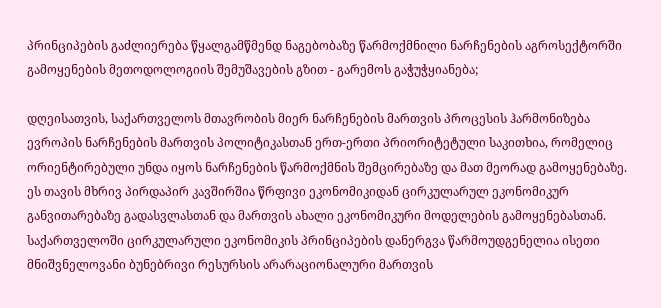პრინციპების გაძლიერება წყალგამწმენდ ნაგებობაზე წარმოქმნილი ნარჩენების აგროსექტორში გამოყენების მეთოდოლოგიის შემუშავების გზით - გარემოს გაჭუჭყიანება;

დღეისათვის, საქართველოს მთავრობის მიერ ნარჩენების მართვის პროცესის ჰარმონიზება ევროპის ნარჩენების მართვის პოლიტიკასთან ერთ-ერთი პრიორიტეტული საკითხია, რომელიც ორიენტირებული უნდა იყოს ნარჩენების წარმოქმნის შემცირებაზე და მათ მეორად გამოყენებაზე. ეს თავის მხრივ პირდაპირ კავშირშია წრფივი ეკონომიკიდან ცირკულარულ ეკონომიკურ განვითარებაზე გადასვლასთან და მართვის ახალი ეკონომიკური მოდელების გამოყენებასთან. საქართველოში ცირკულარული ეკონომიკის პრინციპების დანერგვა წარმოუდგენელია ისეთი მნიშვნელოვანი ბუნებრივი რესურსის არარაციონალური მართვის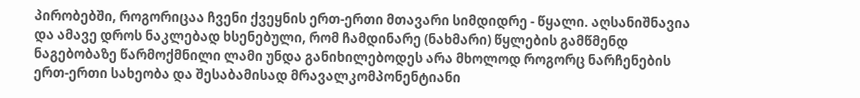პირობებში, როგორიცაა ჩვენი ქვეყნის ერთ-ერთი მთავარი სიმდიდრე - წყალი. აღსანიშნავია და ამავე დროს ნაკლებად ხსენებული, რომ ჩამდინარე (ნახმარი) წყლების გამწმენდ ნაგებობაზე წარმოქმნილი ლამი უნდა განიხილებოდეს არა მხოლოდ როგორც ნარჩენების ერთ-ერთი სახეობა და შესაბამისად მრავალკომპონენტიანი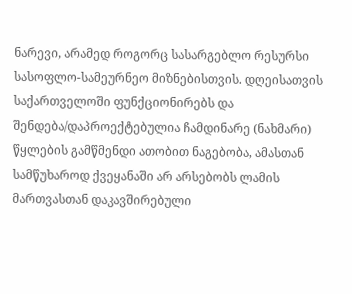ნარევი, არამედ როგორც სასარგებლო რესურსი სასოფლო-სამეურნეო მიზნებისთვის. დღეისათვის საქართველოში ფუნქციონირებს და შენდება/დაპროექტებულია ჩამდინარე (ნახმარი) წყლების გამწმენდი ათობით ნაგებობა, ამასთან სამწუხაროდ ქვეყანაში არ არსებობს ლამის მართვასთან დაკავშირებული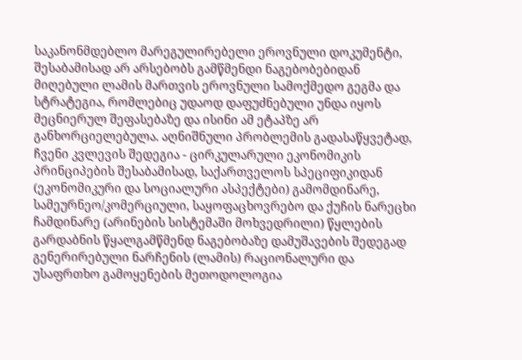საკანონმდებლო მარეგულირებელი ეროვნული დოკუმენტი, შესაბამისად არ არსებობს გამწმენდი ნაგებობებიდან მიღებული ლამის მართვის ეროვნული სამოქმედო გეგმა და სტრატეგია, რომლებიც უდაოდ დაფუძნებული უნდა იყოს მეცნიერულ შეფასებაზე და ისინი ამ ეტაპზე არ განხორციელებულა. აღნიშნული პრობლემის გადასაწყვეტად, ჩვენი კვლევის შედეგია - ცირკულარული ეკონომიკის პრინციპების შესაბამისად, საქართველოს სპეციფიკიდან (ეკონომიკური და სოციალური ასპექტები) გამომდინარე, სამეურნეო/კომერციული, საყოფაცხოვრებო და ქუჩის ნარეცხი ჩამდინარე (არინების სისტემაში მოხვედრილი) წყლების გარდაბნის წყალგამწმენდ ნაგებობაზე დამუშავების შედეგად გენერირებული ნარჩენის (ლამის) რაციონალური და უსაფრთხო გამოყენების მეთოდოლოგია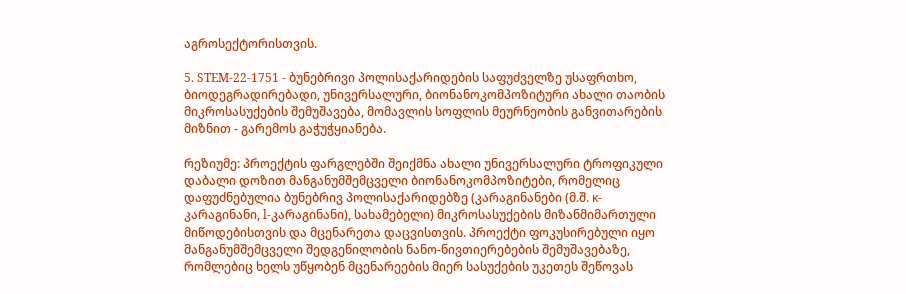აგროსექტორისთვის.

5. STEM-22-1751 - ბუნებრივი პოლისაქარიდების საფუძველზე უსაფრთხო, ბიოდეგრადირებადი, უნივერსალური, ბიონანოკომპოზიტური ახალი თაობის მიკროსასუქების შემუშავება, მომავლის სოფლის მეურნეობის განვითარების მიზნით - გარემოს გაჭუჭყიანება.

რეზიუმე: პროექტის ფარგლებში შეიქმნა ახალი უნივერსალური ტროფიკული დაბალი დოზით მანგანუმშემცველი ბიონანოკომპოზიტები, რომელიც დაფუძნებულია ბუნებრივ პოლისაქარიდებზე (კარაგინანები (მ.შ. κ-კარაგინანი, l-კარაგინანი), სახამებელი) მიკროსასუქების მიზანმიმართული მიწოდებისთვის და მცენარეთა დაცვისთვის. პროექტი ფოკუსირებული იყო მანგანუმშემცველი შედგენილობის ნანო-ნივთიერებების შემუშავებაზე, რომლებიც ხელს უწყობენ მცენარეების მიერ სასუქების უკეთეს შეწოვას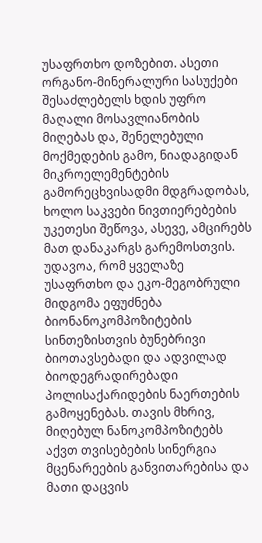უსაფრთხო დოზებით. ასეთი ორგანო-მინერალური სასუქები შესაძლებელს ხდის უფრო მაღალი მოსავლიანობის მიღებას და, შენელებული მოქმედების გამო, ნიადაგიდან მიკროელემენტების გამორეცხვისადმი მდგრადობას, ხოლო საკვები ნივთიერებების უკეთესი შეწოვა, ასევე, ამცირებს მათ დანაკარგს გარემოსთვის. უდავოა, რომ ყველაზე უსაფრთხო და ეკო-მეგობრული მიდგომა ეფუძნება ბიონანოკომპოზიტების სინთეზისთვის ბუნებრივი ბიოთავსებადი და ადვილად ბიოდეგრადირებადი პოლისაქარიდების ნაერთების გამოყენებას. თავის მხრივ, მიღებულ ნანოკომპოზიტებს აქვთ თვისებების სინერგია მცენარეების განვითარებისა და მათი დაცვის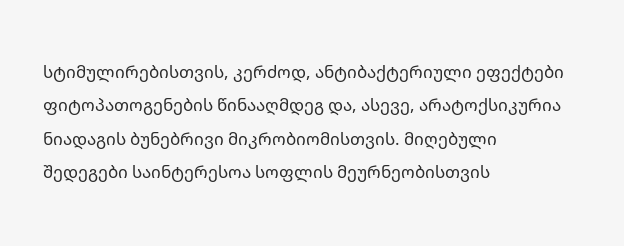სტიმულირებისთვის, კერძოდ, ანტიბაქტერიული ეფექტები ფიტოპათოგენების წინააღმდეგ და, ასევე, არატოქსიკურია ნიადაგის ბუნებრივი მიკრობიომისთვის. მიღებული შედეგები საინტერესოა სოფლის მეურნეობისთვის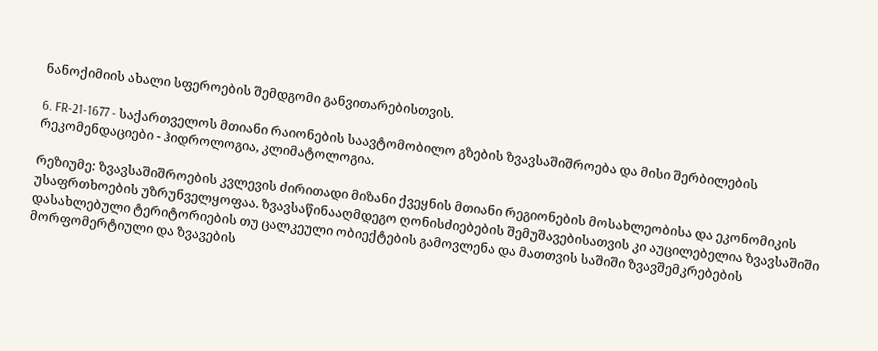ნანოქიმიის ახალი სფეროების შემდგომი განვითარებისთვის.

6. FR-21-1677 - საქართველოს მთიანი რაიონების საავტომობილო გზების ზვავსაშიშროება და მისი შერბილების რეკომენდაციები - ჰიდროლოგია, კლიმატოლოგია.

რეზიუმე: ზვავსაშიშროების კვლევის ძირითადი მიზანი ქვეყნის მთიანი რეგიონების მოსახლეობისა და ეკონომიკის უსაფრთხოების უზრუნველყოფაა. ზვავსაწინააღმდეგო ღონისძიებების შემუშავებისათვის კი აუცილებელია ზვავსაშიში დასახლებული ტერიტორიების თუ ცალკეული ობიექტების გამოვლენა და მათთვის საშიში ზვავშემკრებების მორფომერტიული და ზვავების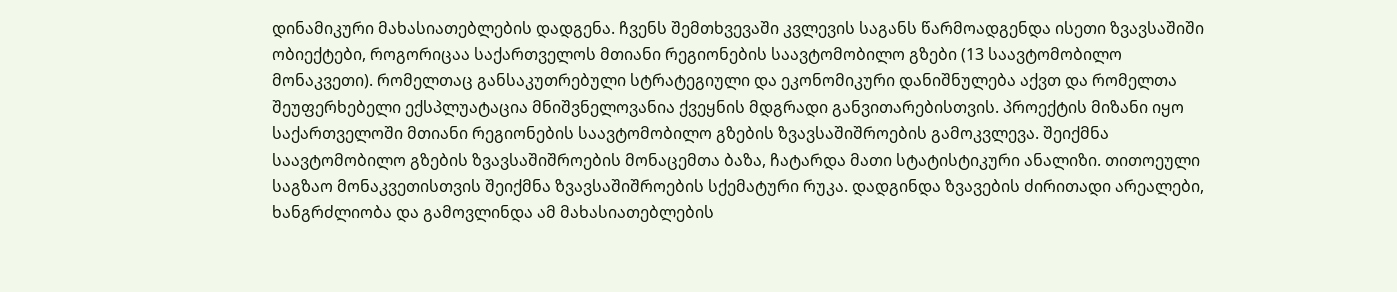დინამიკური მახასიათებლების დადგენა. ჩვენს შემთხვევაში კვლევის საგანს წარმოადგენდა ისეთი ზვავსაშიში ობიექტები, როგორიცაა საქართველოს მთიანი რეგიონების საავტომობილო გზები (13 საავტომობილო მონაკვეთი). რომელთაც განსაკუთრებული სტრატეგიული და ეკონომიკური დანიშნულება აქვთ და რომელთა შეუფერხებელი ექსპლუატაცია მნიშვნელოვანია ქვეყნის მდგრადი განვითარებისთვის. პროექტის მიზანი იყო საქართველოში მთიანი რეგიონების საავტომობილო გზების ზვავსაშიშროების გამოკვლევა. შეიქმნა საავტომობილო გზების ზვავსაშიშროების მონაცემთა ბაზა, ჩატარდა მათი სტატისტიკური ანალიზი. თითოეული საგზაო მონაკვეთისთვის შეიქმნა ზვავსაშიშროების სქემატური რუკა. დადგინდა ზვავების ძირითადი არეალები, ხანგრძლიობა და გამოვლინდა ამ მახასიათებლების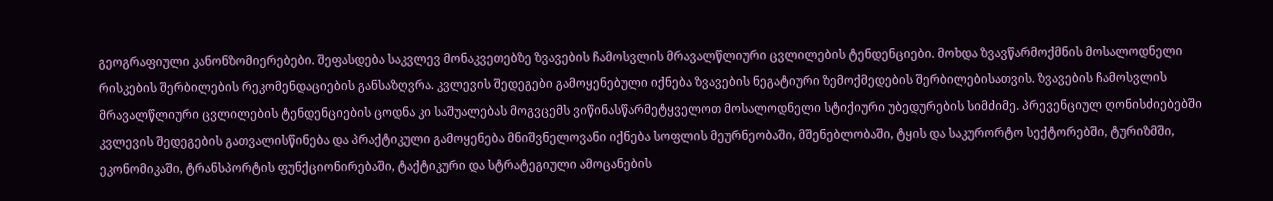გეოგრაფიული კანონზომიერებები. შეფასდება საკვლევ მონაკვეთებზე ზვავების ჩამოსვლის მრავალწლიური ცვლილების ტენდენციები. მოხდა ზვავწარმოქმნის მოსალოდნელი რისკების შერბილების რეკომენდაციების განსაზღვრა. კვლევის შედეგები გამოყენებული იქნება ზვავების ნეგატიური ზემოქმედების შერბილებისათვის. ზვავების ჩამოსვლის მრავალწლიური ცვლილების ტენდენციების ცოდნა კი საშუალებას მოგვცემს ვიწინასწარმეტყველოთ მოსალოდნელი სტიქიური უბედურების სიმძიმე. პრევენციულ ღონისძიებებში კვლევის შედეგების გათვალისწინება და პრაქტიკული გამოყენება მნიშვნელოვანი იქნება სოფლის მეურნეობაში, მშენებლობაში, ტყის და საკურორტო სექტორებში, ტურიზმში, ეკონომიკაში, ტრანსპორტის ფუნქციონირებაში, ტაქტიკური და სტრატეგიული ამოცანების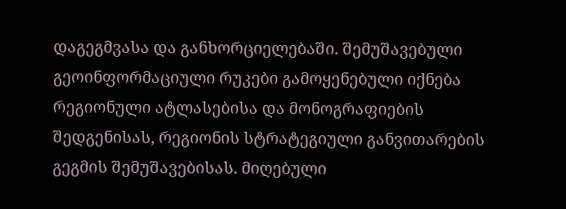დაგეგმვასა და განხორციელებაში. შემუშავებული გეოინფორმაციული რუკები გამოყენებული იქნება რეგიონული ატლასებისა და მონოგრაფიების შედგენისას, რეგიონის სტრატეგიული განვითარების გეგმის შემუშავებისას. მიღებული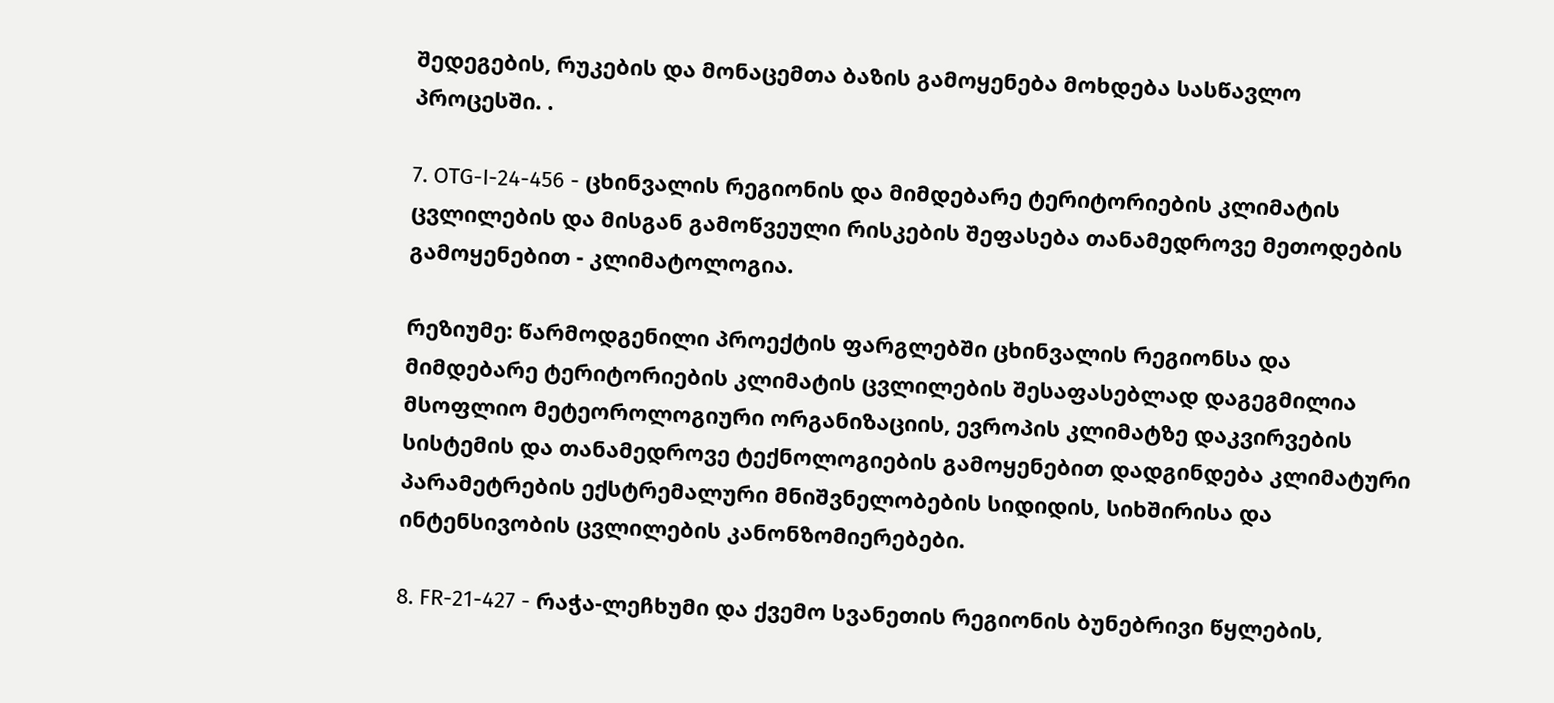შედეგების, რუკების და მონაცემთა ბაზის გამოყენება მოხდება სასწავლო პროცესში. .

7. OTG-I-24-456 - ცხინვალის რეგიონის და მიმდებარე ტერიტორიების კლიმატის ცვლილების და მისგან გამოწვეული რისკების შეფასება თანამედროვე მეთოდების გამოყენებით - კლიმატოლოგია.

რეზიუმე: წარმოდგენილი პროექტის ფარგლებში ცხინვალის რეგიონსა და მიმდებარე ტერიტორიების კლიმატის ცვლილების შესაფასებლად დაგეგმილია მსოფლიო მეტეოროლოგიური ორგანიზაციის, ევროპის კლიმატზე დაკვირვების სისტემის და თანამედროვე ტექნოლოგიების გამოყენებით დადგინდება კლიმატური პარამეტრების ექსტრემალური მნიშვნელობების სიდიდის, სიხშირისა და ინტენსივობის ცვლილების კანონზომიერებები.

8. FR-21-427 - რაჭა-ლეჩხუმი და ქვემო სვანეთის რეგიონის ბუნებრივი წყლების,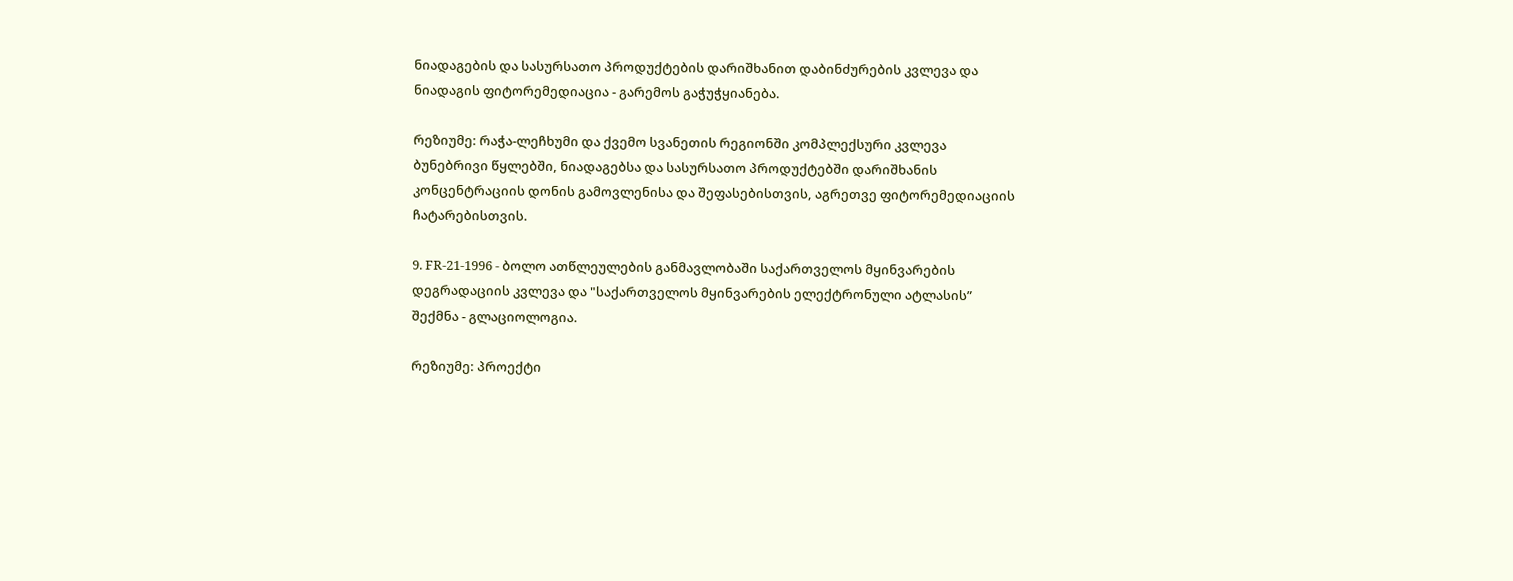ნიადაგების და სასურსათო პროდუქტების დარიშხანით დაბინძურების კვლევა და ნიადაგის ფიტორემედიაცია - გარემოს გაჭუჭყიანება.

რეზიუმე: რაჭა-ლეჩხუმი და ქვემო სვანეთის რეგიონში კომპლექსური კვლევა ბუნებრივი წყლებში, ნიადაგებსა და სასურსათო პროდუქტებში დარიშხანის კონცენტრაციის დონის გამოვლენისა და შეფასებისთვის, აგრეთვე ფიტორემედიაციის ჩატარებისთვის.

9. FR-21-1996 - ბოლო ათწლეულების განმავლობაში საქართველოს მყინვარების დეგრადაციის კვლევა და "საქართველოს მყინვარების ელექტრონული ატლასის” შექმნა - გლაციოლოგია.

რეზიუმე: პროექტი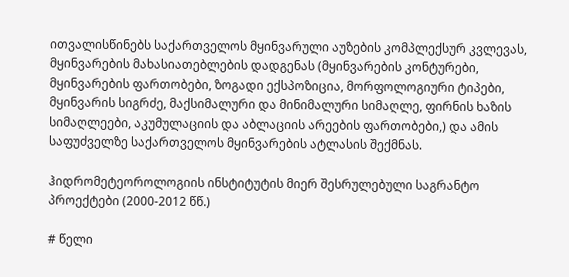ითვალისწინებს საქართველოს მყინვარული აუზების კომპლექსურ კვლევას, მყინვარების მახასიათებლების დადგენას (მყინვარების კონტურები, მყინვარების ფართობები, ზოგადი ექსპოზიცია, მორფოლოგიური ტიპები, მყინვარის სიგრძე, მაქსიმალური და მინიმალური სიმაღლე, ფირნის ხაზის სიმაღლეები, აკუმულაციის და აბლაციის არეების ფართობები,) და ამის საფუძველზე საქართველოს მყინვარების ატლასის შექმნას.

ჰიდრომეტეოროლოგიის ინსტიტუტის მიერ შესრულებული საგრანტო პროექტები (2000-2012 წწ.)

# წელი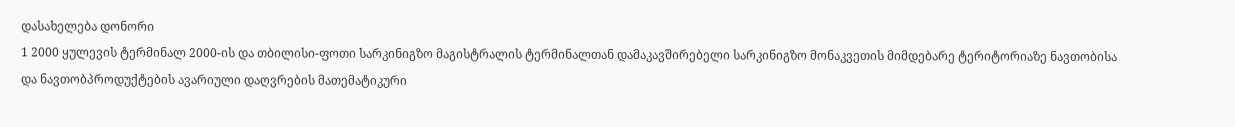დასახელება დონორი
1 2000 ყულევის ტერმინალ 2000-ის და თბილისი-ფოთი სარკინიგზო მაგისტრალის ტერმინალთან დამაკავშირებელი სარკინიგზო მონაკვეთის მიმდებარე ტერიტორიაზე ნავთობისა და ნავთობპროდუქტების ავარიული დაღვრების მათემატიკური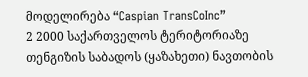მოდელირება “Caspian TransCoInc”
2 2000 საქართველოს ტერიტორიაზე თენგიზის საბადოს (ყაზახეთი) ნავთობის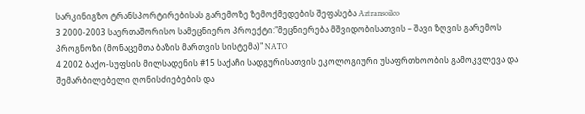სარკინიგზო ტრანსპორტირებისას გარემოზე ზემოქმედების შეფასება Aztransoilco
3 2000-2003 საერთაშორისო სამეცნიერო პროექტი:"მეცნიერება მშვიდობისათვის – შავი ზღვის გარემოს პროგნოზი (მონაცემთა ბაზის მართვის სისტემა)" NATO
4 2002 ბაქო-სუფსის მილსადენის #15 საქაჩი სადგურისათვის ეკოლოგიური უსაფრთხოობის გამოკვლევა და შემარბილებელი ღონისძიებების და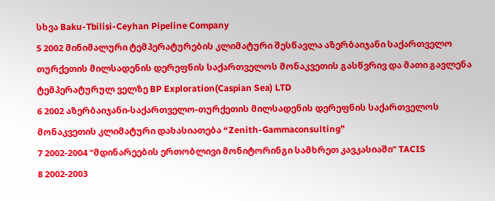სხვა Baku-Tbilisi-Ceyhan Pipeline Company
5 2002 მინიმალური ტემპერატურების კლიმატური შესწავლა აზერბაიჯანი საქართველო თურქეთის მილსადენის დერეფნის საქართველოს მონაკვეთის გასწვრივ და მათი გავლენა ტემპერატურულ ველზე BP Exploration(Caspian Sea) LTD
6 2002 აზერბაიჯანი-საქართველო-თურქეთის მილსადენის დერეფნის საქართველოს მონაკვეთის კლიმატური დახასიათება “Zenith-Gammaconsulting”
7 2002-2004 “მდინარეების ერთობლივი მონიტორინგი სამხრეთ კავკასიაში” TACIS
8 2002-2003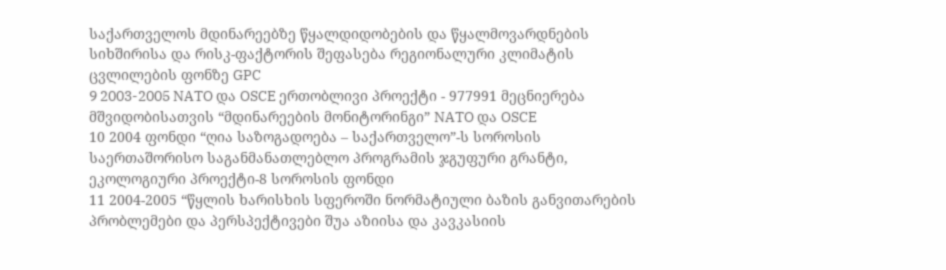საქართველოს მდინარეებზე წყალდიდობების და წყალმოვარდნების სიხშირისა და რისკ-ფაქტორის შეფასება რეგიონალური კლიმატის ცვლილების ფონზე GPC
9 2003-2005 NATO და OSCE ერთობლივი პროექტი - 977991 მეცნიერება მშვიდობისათვის “მდინარეების მონიტორინგი” NATO და OSCE
10 2004 ფონდი “ღია საზოგადოება – საქართველო”-ს სოროსის საერთაშორისო საგანმანათლებლო პროგრამის ჯგუფური გრანტი, ეკოლოგიური პროექტი-8 სოროსის ფონდი
11 2004-2005 “წყლის ხარისხის სფეროში ნორმატიული ბაზის განვითარების პრობლემები და პერსპექტივები შუა აზიისა და კავკასიის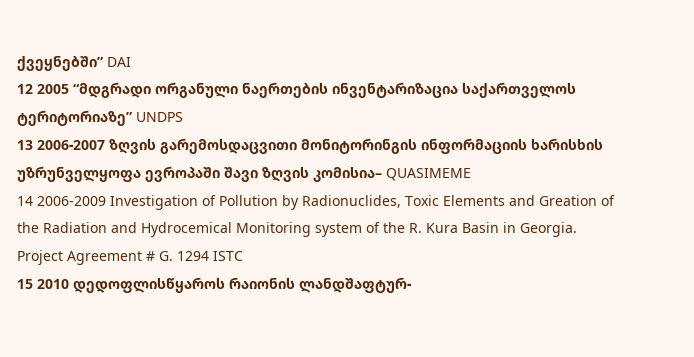ქვეყნებში” DAI
12 2005 “მდგრადი ორგანული ნაერთების ინვენტარიზაცია საქართველოს ტერიტორიაზე” UNDPS
13 2006-2007 ზღვის გარემოსდაცვითი მონიტორინგის ინფორმაციის ხარისხის უზრუნველყოფა ევროპაში შავი ზღვის კომისია– QUASIMEME
14 2006-2009 Investigation of Pollution by Radionuclides, Toxic Elements and Greation of the Radiation and Hydrocemical Monitoring system of the R. Kura Basin in Georgia. Project Agreement # G. 1294 ISTC
15 2010 დედოფლისწყაროს რაიონის ლანდშაფტურ-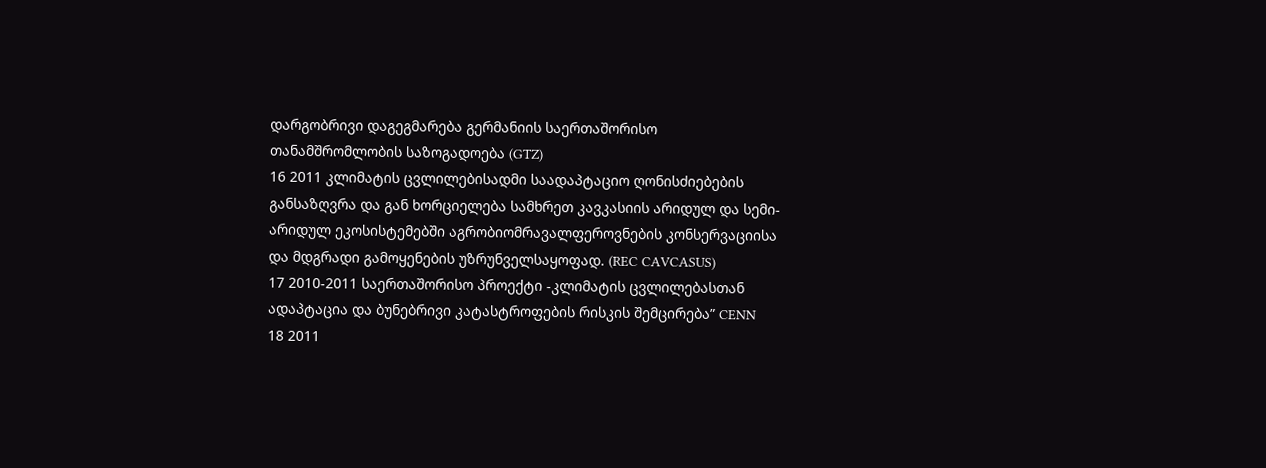დარგობრივი დაგეგმარება გერმანიის საერთაშორისო თანამშრომლობის საზოგადოება (GTZ)
16 2011 კლიმატის ცვლილებისადმი საადაპტაციო ღონისძიებების განსაზღვრა და გან ხორციელება სამხრეთ კავკასიის არიდულ და სემი-არიდულ ეკოსისტემებში აგრობიომრავალფეროვნების კონსერვაციისა და მდგრადი გამოყენების უზრუნველსაყოფად. (REC CAVCASUS)
17 2010-2011 საერთაშორისო პროექტი -კლიმატის ცვლილებასთან ადაპტაცია და ბუნებრივი კატასტროფების რისკის შემცირება” CENN
18 2011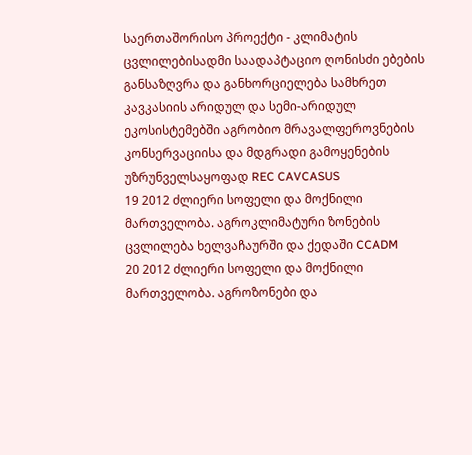საერთაშორისო პროექტი - კლიმატის ცვლილებისადმი საადაპტაციო ღონისძი ებების განსაზღვრა და განხორციელება სამხრეთ კავკასიის არიდულ და სემი-არიდულ ეკოსისტემებში აგრობიო მრავალფეროვნების კონსერვაციისა და მდგრადი გამოყენების უზრუნველსაყოფად REC CAVCASUS
19 2012 ძლიერი სოფელი და მოქნილი მართველობა. აგროკლიმატური ზონების ცვლილება ხელვაჩაურში და ქედაში CCADM
20 2012 ძლიერი სოფელი და მოქნილი მართველობა. აგროზონები და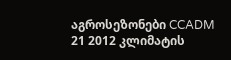აგროსეზონები CCADM
21 2012 კლიმატის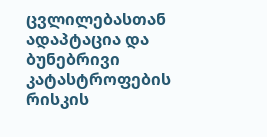ცვლილებასთან ადაპტაცია და ბუნებრივი კატასტროფების რისკის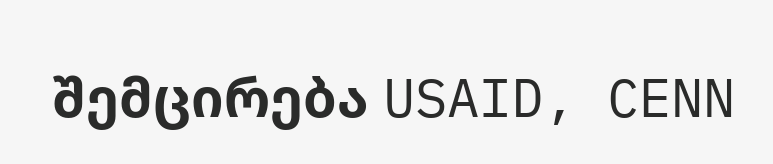შემცირება USAID, CENN